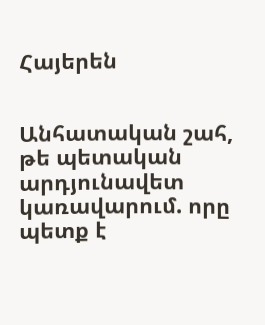Հայերեն


Անհատական շահ, թե պետական արդյունավետ կառավարում. որը պետք է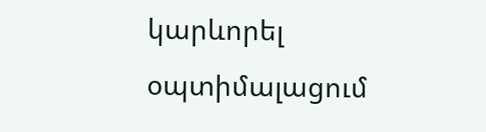կարևորել օպտիմալացում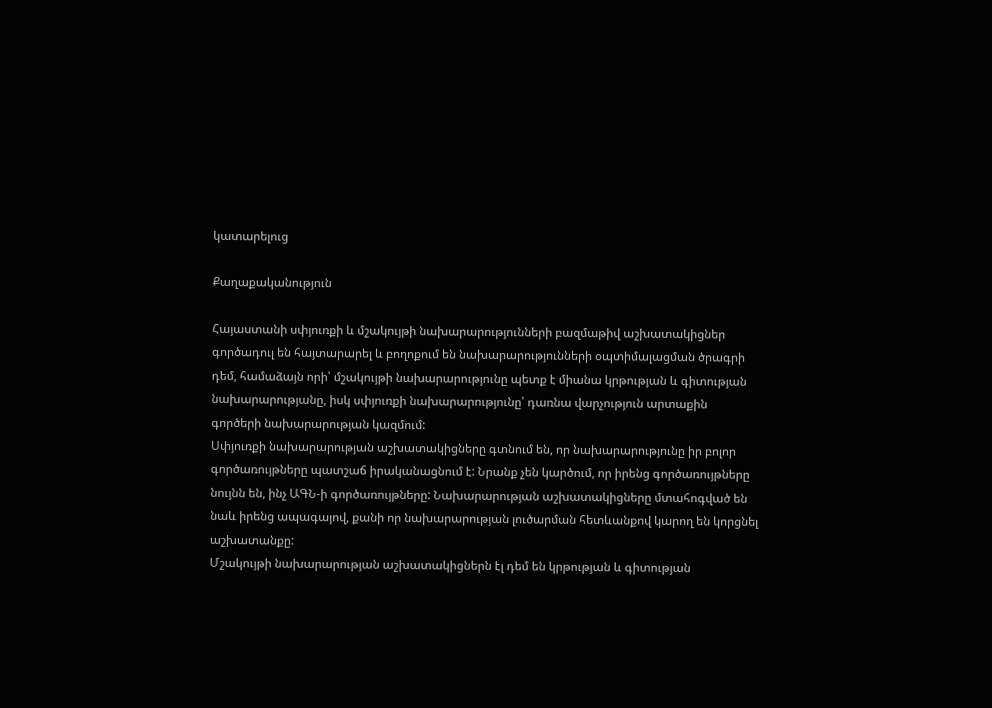կատարելուց

Քաղաքականություն

Հայաստանի սփյուռքի և մշակույթի նախարարությունների բազմաթիվ աշխատակիցներ գործադուլ են հայտարարել և բողոքում են նախարարությունների օպտիմալացման ծրագրի դեմ, համաձայն որի՝ մշակույթի նախարարությունը պետք է միանա կրթության և գիտության նախարարությանը, իսկ սփյուռքի նախարարությունը՝ դառնա վարչություն արտաքին գործերի նախարարության կազմում:
Սփյուռքի նախարարության աշխատակիցները գտնում են, որ նախարարությունը իր բոլոր գործառույթները պատշաճ իրականացնում է: Նրանք չեն կարծում, որ իրենց գործառույթները նույնն են, ինչ ԱԳՆ-ի գործառույթները: Նախարարության աշխատակիցները մտահոգված են նաև իրենց ապագայով, քանի որ նախարարության լուծարման հետևանքով կարող են կորցնել աշխատանքը:
Մշակույթի նախարարության աշխատակիցներն էլ դեմ են կրթության և գիտության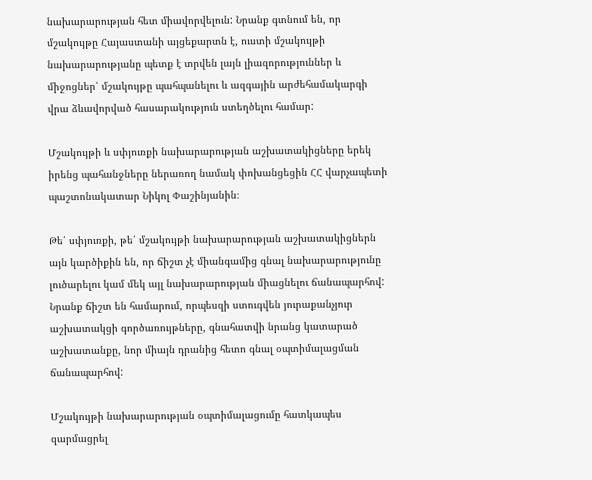նախարարության հետ միավորվելուն: Նրանք գտնում են, որ մշակույթը Հայաստանի այցեքարտն է, ուստի մշակույթի նախարարությանը պետք է տրվեն լայն լիազորություններ և միջոցներ՝ մշակույթը պահպանելու և ազգային արժեհամակարգի վրա ձևավորված հասարակություն ստեղծելու համար:

Մշակույթի և սփյուռքի նախարարության աշխատակիցները երեկ իրենց պահանջները ներառող նամակ փոխանցեցին ՀՀ վարչապետի պաշտոնակատար Նիկոլ Փաշինյանին։

Թե՛ սփյուռքի, թե՛ մշակույթի նախարարության աշխատակիցներն այն կարծիքին են, որ ճիշտ չէ միանգամից գնալ նախարարությունը լուծարելու կամ մեկ այլ նախարարության միացնելու ճանապարհով: Նրանք ճիշտ են համարում, որպեսզի ստուգվեն յուրաքանչյուր աշխատակցի գործառույթները, գնահատվի նրանց կատարած աշխատանքը, նոր միայն դրանից հետո գնալ օպտիմալացման ճանապարհով:

Մշակույթի նախարարության օպտիմալացումը հատկապես զարմացրել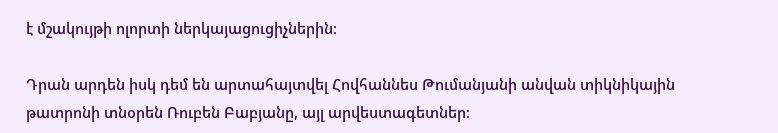է մշակույթի ոլորտի ներկայացուցիչներին։

Դրան արդեն իսկ դեմ են արտահայտվել Հովհաննես Թումանյանի անվան տիկնիկային թատրոնի տնօրեն Ռուբեն Բաբյանը, այլ արվեստագետներ։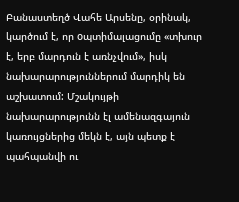Բանաստեղծ Վահե Արսենը, օրինակ, կարծում է, որ oպտիմալացումը «տխուր է, երբ մարդուն է առնչվում», իսկ նախարարություններում մարդիկ են աշխատում: Մշակույթի նախարարությունն էլ ամենազգայուն կառույցներից մեկն է, այն պետք է պահպանվի ու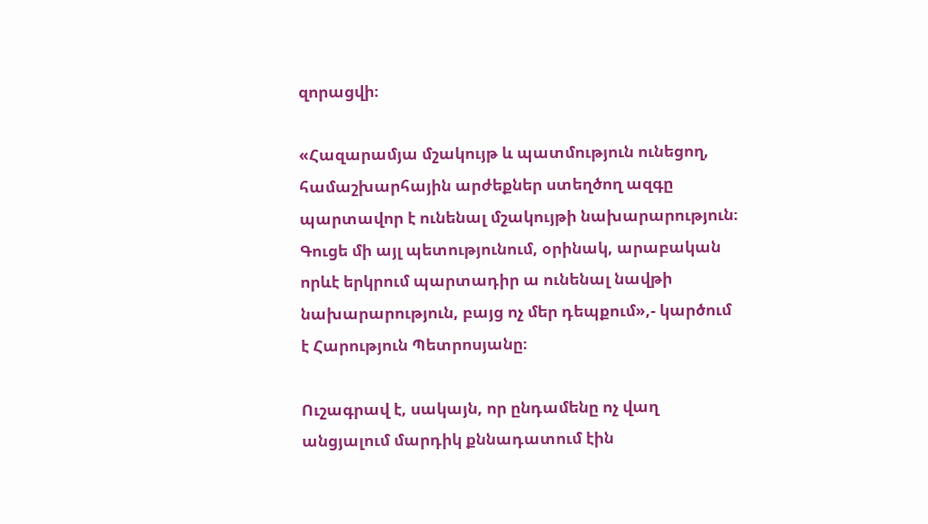զորացվի։

«Հազարամյա մշակույթ և պատմություն ունեցող, համաշխարհային արժեքներ ստեղծող ազգը պարտավոր է ունենալ մշակույթի նախարարություն։ Գուցե մի այլ պետությունում, օրինակ, արաբական որևէ երկրում պարտադիր ա ունենալ նավթի նախարարություն, բայց ոչ մեր դեպքում»,- կարծում է Հարություն Պետրոսյանը։

Ուշագրավ է, սակայն, որ ընդամենը ոչ վաղ անցյալում մարդիկ քննադատում էին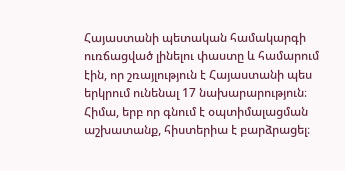Հայաստանի պետական համակարգի ուռճացված լինելու փաստը և համարում էին, որ շռայլություն է Հայաստանի պես երկրում ունենալ 17 նախարարություն։ Հիմա, երբ որ գնում է օպտիմալացման աշխատանք, հիստերիա է բարձրացել։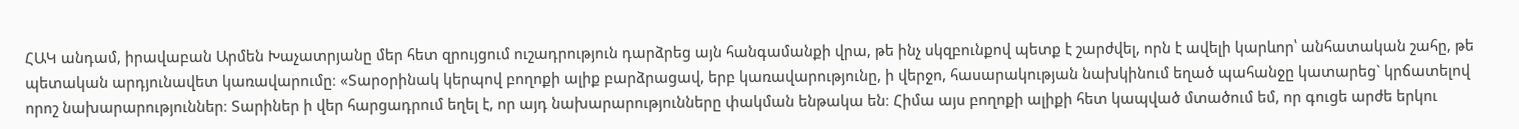ՀԱԿ անդամ, իրավաբան Արմեն Խաչատրյանը մեր հետ զրույցում ուշադրություն դարձրեց այն հանգամանքի վրա, թե ինչ սկզբունքով պետք է շարժվել, որն է ավելի կարևոր՝ անհատական շահը, թե պետական արդյունավետ կառավարումը։ «Տարօրինակ կերպով բողոքի ալիք բարձրացավ, երբ կառավարությունը, ի վերջո, հասարակության նախկինում եղած պահանջը կատարեց` կրճատելով որոշ նախարարություններ։ Տարիներ ի վեր հարցադրում եղել է, որ այդ նախարարությունները փակման ենթակա են։ Հիմա այս բողոքի ալիքի հետ կապված մտածում եմ, որ գուցե արժե երկու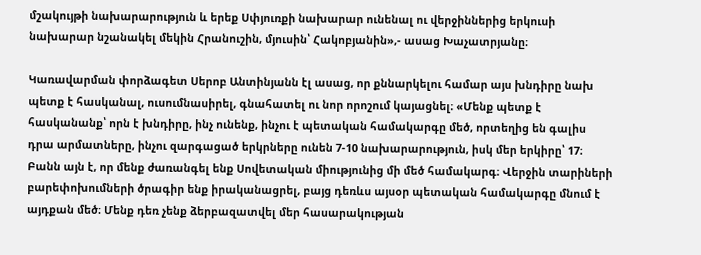մշակույթի նախարարություն և երեք Սփյուռքի նախարար ունենալ ու վերջիններից երկուսի նախարար նշանակել մեկին Հրանուշին, մյուսին՝ Հակոբյանին»,- ասաց Խաչատրյանը։

Կառավարման փորձագետ Սերոբ Անտինյանն էլ ասաց, որ քննարկելու համար այս խնդիրը նախ պետք է հասկանալ, ուսումնասիրել, գնահատել ու նոր որոշում կայացնել։ «Մենք պետք է հասկանանք՝ որն է խնդիրը, ինչ ունենք, ինչու է պետական համակարգը մեծ, որտեղից են գալիս դրա արմատները, ինչու զարգացած երկրները ունեն 7-10 նախարարություն, իսկ մեր երկիրը՝ 17։ Բանն այն է, որ մենք ժառանգել ենք Սովետական միությունից մի մեծ համակարգ։ Վերջին տարիների բարեփոխումների ծրագիր ենք իրականացրել, բայց դեռևս այսօր պետական համակարգը մնում է այդքան մեծ։ Մենք դեռ չենք ձերբազատվել մեր հասարակության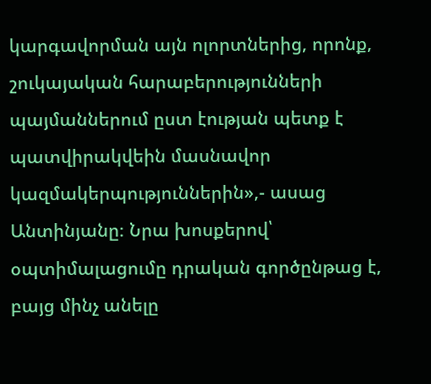կարգավորման այն ոլորտներից, որոնք, շուկայական հարաբերությունների պայմաններում ըստ էության պետք է պատվիրակվեին մասնավոր կազմակերպություններին»,- ասաց Անտինյանը։ Նրա խոսքերով՝ օպտիմալացումը դրական գործընթաց է, բայց մինչ անելը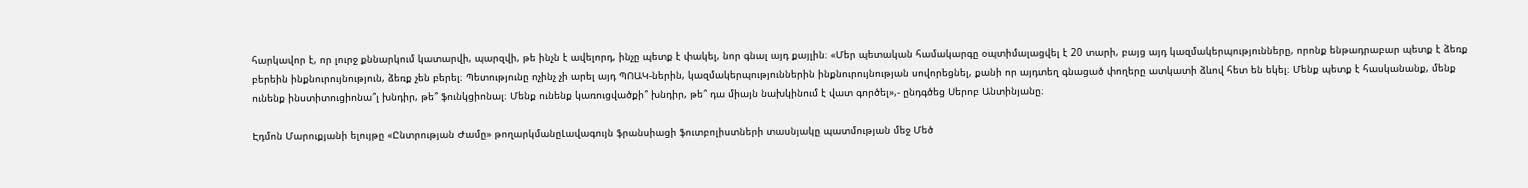հարկավոր է, որ լուրջ քննարկում կատարվի, պարզվի, թե ինչն է ավելորդ, ինչը պետք է փակել, նոր գնալ այդ քայլին։ «Մեր պետական համակարգը օպտիմալացվել է 20 տարի, բայց այդ կազմակերպությունները, որոնք ենթադրաբար պետք է ձեռք բերեին ինքնուրույնություն, ձեռք չեն բերել։ Պետությունը ոչինչ չի արել այդ ՊՈԱԿ-ներին, կազմակերպություններին ինքնուրույնության սովորեցնել, քանի որ այդտեղ գնացած փողերը ատկատի ձևով հետ են եկել։ Մենք պետք է հասկանանք, մենք ունենք ինստիտուցիոնա՞լ խնդիր, թե՞ ֆունկցիոնալ։ Մենք ունենք կառուցվածքի՞ խնդիր, թե՞ դա միայն նախկինում է վատ գործել»,- ընդգծեց Սերոբ Անտինյանը։

Էդմոն Մարուքյանի ելույթը «Ընտրության Ժամը» թողարկմանըԼավագույն ֆրանսիացի ֆուտբոլիստների տասնյակը պատմության մեջ Մեծ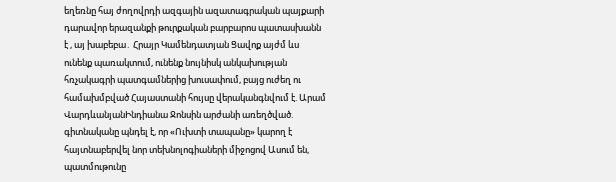եղեռնը հայ ժողովրդի ազգային ազատագրական պայքարի դարավոր երազանքի թուրքական բարբարոս պատասխանն է , այ խաբեբա․ Հրայր Կամենդատյան Ցավոք այժմ ևս ունենք պառակտում, ունենք նույնիսկ անկախության հռչակագրի պատգամներից խուսափում, բայց ուժեղ ու համախմբված Հայաստանի հույսը վերականգնվում է. Արամ ՎարդևանյանԻնդիանա Ջոնսին արժանի առեղծված. գիտնականը պնդել է, որ «Ուխտի տապանը» կարող է հայտնաբերվել նոր տեխնոլոգիաների միջոցով Ասում են, պատմութունը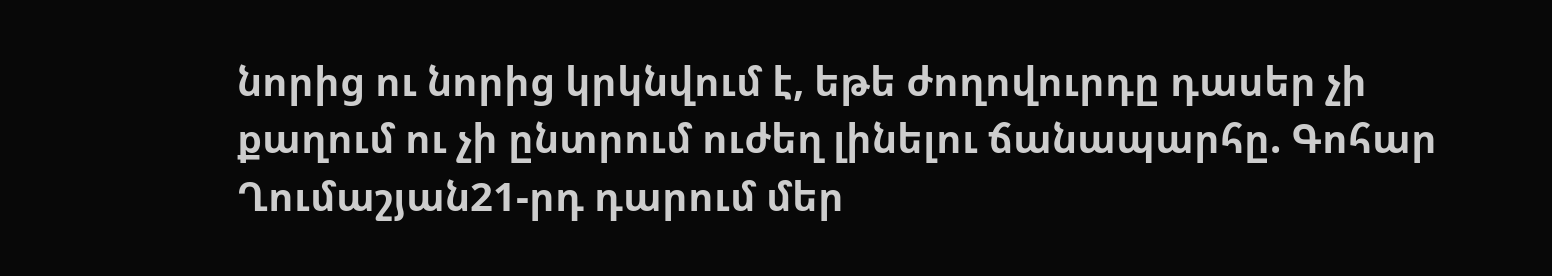նորից ու նորից կրկնվում է, եթե ժողովուրդը դասեր չի քաղում ու չի ընտրում ուժեղ լինելու ճանապարհը. Գոհար Ղումաշյան21-րդ դարում մեր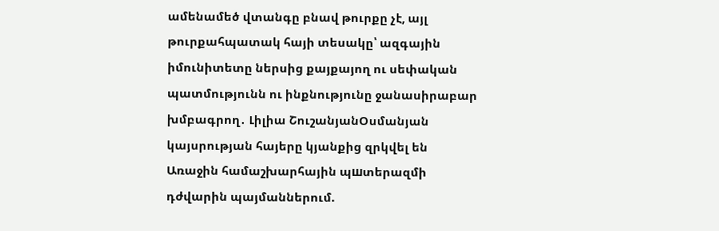ամենամեծ վտանգը բնավ թուրքը չէ, այլ թուրքահպատակ հայի տեսակը՝ ազգային իմունիտետը ներսից քայքայող ու սեփական պատմությունն ու ինքնությունը ջանասիրաբար խմբագրող․ Լիլիա ՇուշանյանՕսմանյան կայսրության հայերը կյանքից զրկվել են Առաջին համաշխարհային պшտերազմի դժվարին պայմաններում.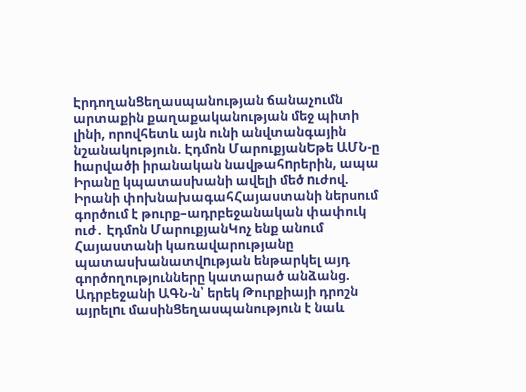ԷրդողանՑեղասպանության ճանաչումն արտաքին քաղաքականության մեջ պիտի լինի, որովհետև այն ունի անվտանգային նշանակություն. Էդմոն ՄարուքյանԵթե ԱՄՆ-ը hարվածի իրանական նավթահnրերին, ապա Իրանը կպատասխանի ավելի մեծ nւժով. Իրանի փոխնախագահՀայաստանի ներսում գործում է թուրք–ադրբեջանական փափուկ ուժ․ Էդմոն ՄարուքյանԿոչ ենք անում Հայաստանի կառավարությանը պատասխանատվnւթյան ենթարկել այդ գործողությունները կատարած անձանց. Ադրբեջանի ԱԳՆ-ն՝ երեկ Թուրքիայի դրոշն այրելnւ մասինՑեղասպանություն է նաև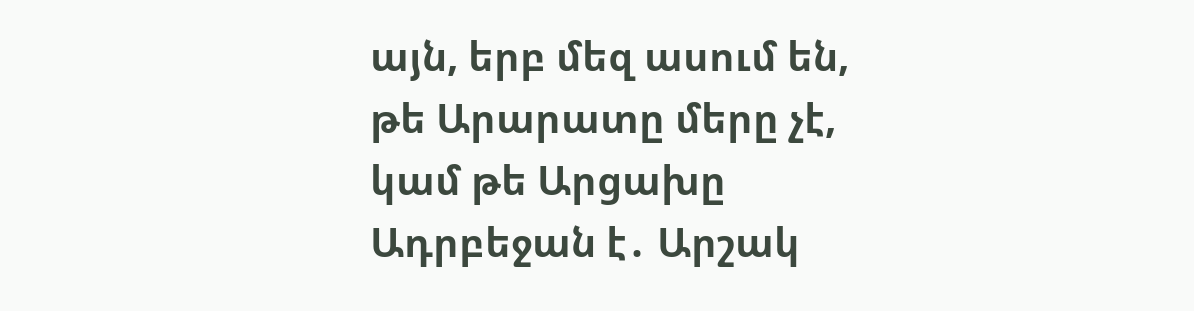այն, երբ մեզ ասում են, թե Արարատը մերը չէ, կամ թե Արցախը Ադրբեջան է․ Արշակ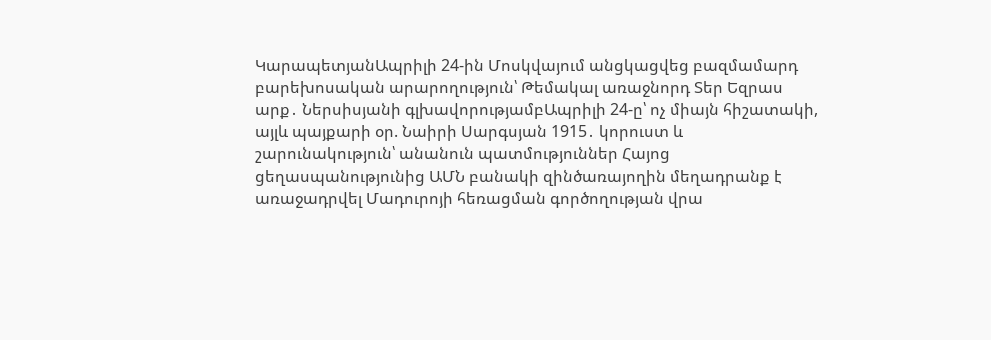ԿարապետյանԱպրիլի 24-ին Մոսկվայում անցկացվեց բազմամարդ բարեխոսական արարողություն՝ Թեմակալ առաջնորդ Տեր Եզրաս արք․ Ներսիսյանի գլխավորությամբԱպրիլի 24-ը՝ ոչ միայն հիշատակի, այլև պայքարի օր. Նաիրի Սարգսյան 1915․ կորուստ և շարունակություն՝ անանուն պատմություններ Հայոց ցեղասպանությունից ԱՄՆ բանակի զինծառայողին մեղադրանք է առաջադրվել Մադուրոյի հեռացման գործողության վրա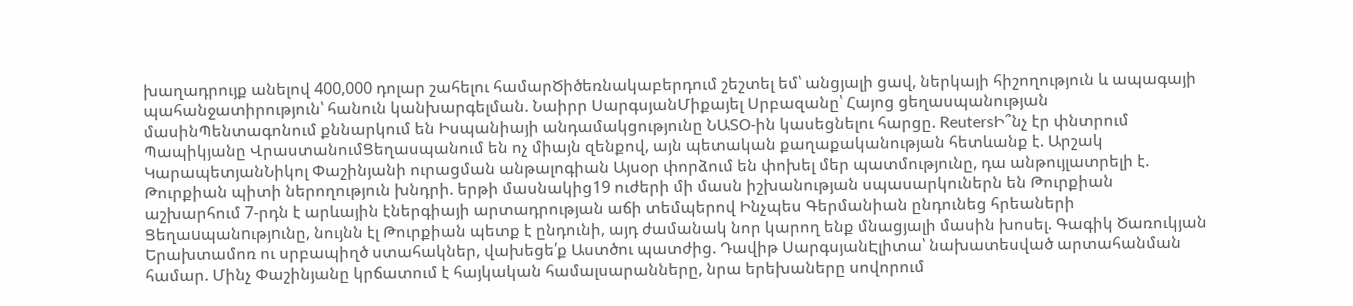խաղադրույք անելով 400,000 դոլար շահելու համարԾիծեռնակաբերդում շեշտել եմ՝ անցյալի ցավ, ներկայի հիշողություն և ապագայի պահանջատիրություն՝ հանուն կանխարգելման. Նաիրր ՍարգսյանՄիքայել Սրբազանը՝ Հայոց ցեղասպանության մասինՊենտագոնում քննարկում են Իսպանիայի անդամակցությունը ՆԱՏՕ-ին կասեցնելու հարցը. ReutersԻ՞նչ էր փնտրում Պապիկյանը ՎրաստանումՑեղասպանում են ոչ միայն զենքով, այն պետական քաղաքականության հետևանք է. Արշակ ԿարապետյանՆիկոլ Փաշինյանի ուրացման անթալոգիան Այսօր փորձում են փոխել մեր պատմությունը, դա անթույլատրելի է. Թուրքիան պիտի ներողություն խնդրի. երթի մասնակից19 ուժերի մի մասն իշխանության սպասարկուներն են Թուրքիան աշխարհում 7-րդն է արևային էներգիայի արտադրության աճի տեմպերով Ինչպես Գերմանիան ընդունեց հրեաների Ցեղաuպանnւթյnւնը, նույնն էլ Թուրքիան պետք է ընդունի, այդ ժամանակ նոր կարող ենք մնացյալի մասին խոսել. Գագիկ Ծառուկյան Երախտամոռ ու սրբապիղծ ստահակներ, վախեցե՛ք Աստծու պատժից. Դավիթ ՍարգսյանԷլիտա՝ նախատեսված արտահանման համար. Մինչ Փաշինյանը կրճատում է հայկական համալսարանները, նրա երեխաները սովորում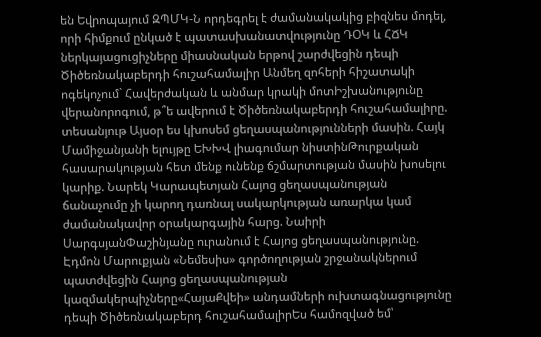են Եվրոպայում ԶՊՄԿ-Ն որդեգրել է ժամանակակից բիզնես մոդել, որի հիմքում ընկած է պատասխանատվությունը ԴՕԿ և ՀՃԿ ներկայացուցիչները միասնական երթով շարժվեցին դեպի Ծիծեռնակաբերդի հուշահամալիր Անմեղ զոհերի հիշատակի ոգեկոչում` Հավերժական և անմար կրակի մոտԻշխանությունը վերանորոգում, թ՞ե ավերում է Ծիծեռնակաբերդի հուշահամալիրը. տեսանյութ Այսօր ես կխոսեմ ցեղասպանությունների մասին. Հայկ Մամիջանյանի ելույթը ԵԽԽՎ լիագումար նիստինԹուրքական հասարակության հետ մենք ունենք ճշմարտության մասին խոսելու կարիք. Նարեկ Կարապետյան Հայոց ցեղասպանության ճանաչումը չի կարող դառնալ սակարկության առարկա կամ ժամանակավոր օրակարգային հարց. Նաիրի ՍարգսյանՓաշինյանը ուրանում է Հայոց ցեղասպանությունը. Էդմոն Մարուքյան «Նեմեսիս» գործողության շրջանակներում պատժվեցին Հայոց ցեղասպանության կազմակերպիչները«ՀայաՔվեի» անդամների ուխտագնացությունը դեպի Ծիծեռնակաբերդ հուշահամալիրԵս համոզված եմ՝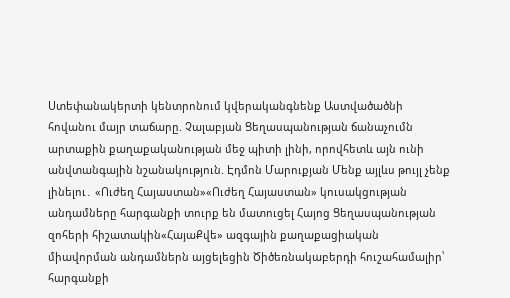Ստեփանակերտի կենտրոնում կվերականգնենք Աստվածածնի հովանու մայր տաճարը. Չալաբյան Ցեղասպանության ճանաչումն արտաքին քաղաքականության մեջ պիտի լինի, որովհետև այն ունի անվտանգային նշանակություն. Էդմոն Մարուքյան Մենք այլևս թույլ չենք լինելու․ «Ուժեղ Հայաստան»«Ուժեղ Հայաստան» կուսակցության անդամները հարգանքի տուրք են մատուցել Հայոց Ցեղասպանության զոհերի հիշատակին«ՀայաՔվե» ազգային քաղաքացիական միավորման անդամներն այցելեցին Ծիծեռնակաբերդի հուշահամալիր՝ հարգանքի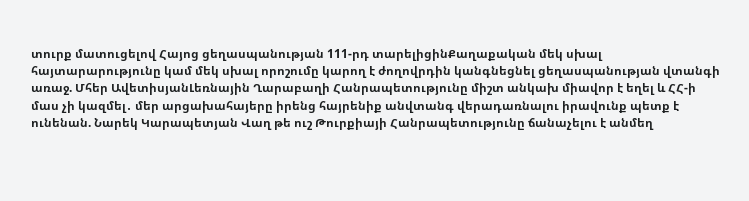տուրք մատուցելով Հայոց ցեղասպանության 111-րդ տարելիցինՔաղաքական մեկ սխալ հայտարարությունը կամ մեկ սխալ որոշումը կարող է ժողովրդին կանգնեցնել ցեղասպանության վտանգի առաջ. Մհեր ԱվետիսյանԼեռնային Ղարաբաղի Հանրապետությունը միշտ անկախ միավոր է եղել և ՀՀ-ի մաս չի կազմել․ մեր արցախահայերը իրենց հայրենիք անվտանգ վերադառնալու իրավունք պետք է ունենան. Նարեկ Կարապետյան Վաղ թե ուշ Թուրքիայի Հանրապետությունը ճանաչելու է անմեղ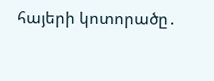հայերի կոտորածը․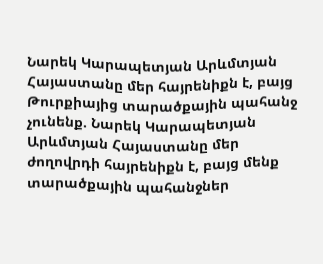Նարեկ Կարապետյան Արևմտյան Հայաստանը մեր հայրենիքն է, բայց Թուրքիայից տարածքային պահանջ չունենք. Նարեկ Կարապետյան Արևմտյան Հայաստանը մեր ժողովրդի հայրենիքն է, բայց մենք տարածքային պահանջներ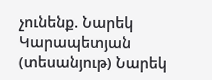չունենք. Նարեկ Կարապետյան (տեսանյութ) Նարեկ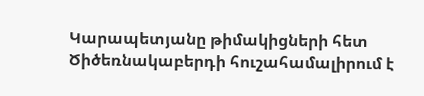Կարապետյանը թիմակիցների հետ Ծիծեռնակաբերդի հուշահամալիրում է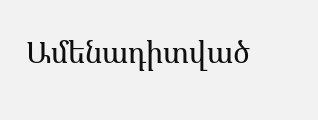Ամենադիտված